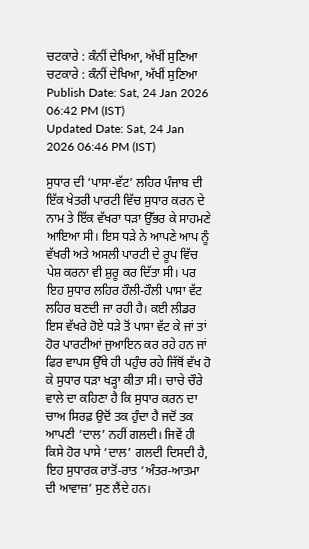ਚਟਕਾਰੇ : ਕੰਨੀਂ ਦੇਖਿਆ, ਅੱਖੀਂ ਸੁਣਿਆ
ਚਟਕਾਰੇ : ਕੰਨੀਂ ਦੇਖਿਆ, ਅੱਖੀਂ ਸੁਣਿਆ
Publish Date: Sat, 24 Jan 2026 06:42 PM (IST)
Updated Date: Sat, 24 Jan 2026 06:46 PM (IST)

ਸੁਧਾਰ ਦੀ ‘ਪਾਸਾ-ਵੱਟ’ ਲਹਿਰ ਪੰਜਾਬ ਦੀ ਇੱਕ ਖੇਤਰੀ ਪਾਰਟੀ ਵਿੱਚ ਸੁਧਾਰ ਕਰਨ ਦੇ ਨਾਮ ਤੇ ਇੱਕ ਵੱਖਰਾ ਧੜਾ ਉੱਭਰ ਕੇ ਸਾਹਮਣੇ ਆਇਆ ਸੀ। ਇਸ ਧੜੇ ਨੇ ਆਪਣੇ ਆਪ ਨੂੰ ਵੱਖਰੀ ਅਤੇ ਅਸਲੀ ਪਾਰਟੀ ਦੇ ਰੂਪ ਵਿੱਚ ਪੇਸ਼ ਕਰਨਾ ਵੀ ਸ਼ੁਰੂ ਕਰ ਦਿੱਤਾ ਸੀ। ਪਰ ਇਹ ਸੁਧਾਰ ਲਹਿਰ ਹੌਲੀ-ਹੌਲੀ ਪਾਸਾ ਵੱਟ ਲਹਿਰ ਬਣਦੀ ਜਾ ਰਹੀ ਹੈ। ਕਈ ਲੀਡਰ ਇਸ ਵੱਖਰੇ ਹੋਏ ਧੜੇ ਤੋਂ ਪਾਸਾ ਵੱਟ ਕੇ ਜਾਂ ਤਾਂ ਹੋਰ ਪਾਰਟੀਆਂ ਜੁਆਇਨ ਕਰ ਰਹੇ ਹਨ ਜਾਂ ਫਿਰ ਵਾਪਸ ਉੱਥੇ ਹੀ ਪਹੁੰਚ ਰਹੇ ਜਿੱਥੋਂ ਵੱਖ ਹੋ ਕੇ ਸੁਧਾਰ ਧੜਾ ਖੜ੍ਹਾ ਕੀਤਾ ਸੀ। ਚਾਚੇ ਚੌਰੇ ਵਾਲੇ ਦਾ ਕਹਿਣਾ ਹੈ ਕਿ ਸੁਧਾਰ ਕਰਨ ਦਾ ਚਾਅ ਸਿਰਫ਼ ਉਦੋਂ ਤਕ ਹੁੰਦਾ ਹੈ ਜਦੋਂ ਤਕ ਆਪਣੀ ‘ਦਾਲ’ ਨਹੀਂ ਗਲਦੀ। ਜਿਵੇਂ ਹੀ ਕਿਸੇ ਹੋਰ ਪਾਸੇ ‘ਦਾਲ’ ਗਲਦੀ ਦਿਸਦੀ ਹੈ, ਇਹ ਸੁਧਾਰਕ ਰਾਤੋਂ-ਰਾਤ ‘ਅੰਤਰ-ਆਤਮਾ ਦੀ ਆਵਾਜ਼’ ਸੁਣ ਲੈਂਦੇ ਹਨ।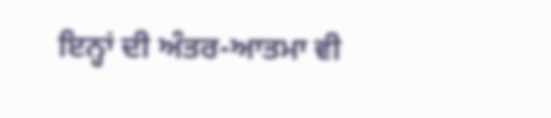ਇਨ੍ਹਾਂ ਦੀ ਅੰਤਰ-ਆਤਮਾ ਵੀ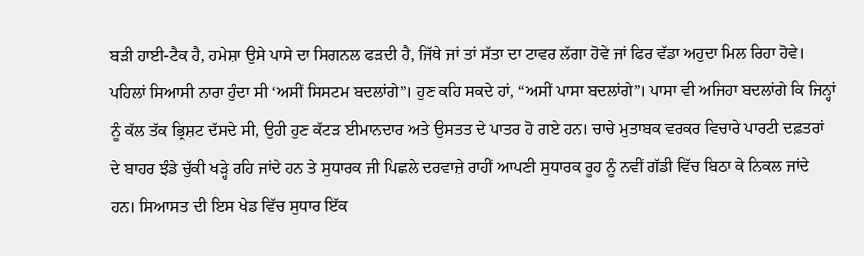ਬੜੀ ਹਾਈ-ਟੈਕ ਹੈ, ਹਮੇਸ਼ਾ ਉਸੇ ਪਾਸੇ ਦਾ ਸਿਗਨਲ ਫੜਦੀ ਹੈ, ਜਿੱਥੇ ਜਾਂ ਤਾਂ ਸੱਤਾ ਦਾ ਟਾਵਰ ਲੱਗਾ ਹੋਵੇ ਜਾਂ ਫਿਰ ਵੱਡਾ ਅਹੁਦਾ ਮਿਲ ਰਿਹਾ ਹੋਵੇ। ਪਹਿਲਾਂ ਸਿਆਸੀ ਨਾਰਾ ਹੁੰਦਾ ਸੀ ‘ਅਸੀਂ ਸਿਸਟਮ ਬਦਲਾਂਗੇ”। ਹੁਣ ਕਹਿ ਸਕਦੇ ਹਾਂ, “ਅਸੀਂ ਪਾਸਾ ਬਦਲਾਂਗੇ”। ਪਾਸਾ ਵੀ ਅਜਿਹਾ ਬਦਲਾਂਗੇ ਕਿ ਜਿਨ੍ਹਾਂ ਨੂੰ ਕੱਲ ਤੱਕ ਭ੍ਰਿਸ਼ਟ ਦੱਸਦੇ ਸੀ, ਉਹੀ ਹੁਣ ਕੱਟੜ ਈਮਾਨਦਾਰ ਅਤੇ ਉਸਤਤ ਦੇ ਪਾਤਰ ਹੋ ਗਏ ਹਨ। ਚਾਚੇ ਮੁਤਾਬਕ ਵਰਕਰ ਵਿਚਾਰੇ ਪਾਰਟੀ ਦਫ਼ਤਰਾਂ ਦੇ ਬਾਹਰ ਝੰਡੇ ਚੁੱਕੀ ਖੜ੍ਹੇ ਰਹਿ ਜਾਂਦੇ ਹਨ ਤੇ ਸੁਧਾਰਕ ਜੀ ਪਿਛਲੇ ਦਰਵਾਜ਼ੇ ਰਾਹੀਂ ਆਪਣੀ ਸੁਧਾਰਕ ਰੂਹ ਨੂੰ ਨਵੀਂ ਗੱਡੀ ਵਿੱਚ ਬਿਠਾ ਕੇ ਨਿਕਲ ਜਾਂਦੇ ਹਨ। ਸਿਆਸਤ ਦੀ ਇਸ ਖੇਡ ਵਿੱਚ ਸੁਧਾਰ ਇੱਕ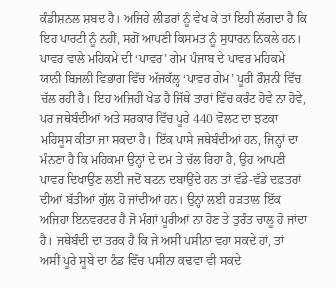ਕੰਡੀਸ਼ਨਲ ਸ਼ਬਦ ਹੈ। ਅਜਿਹੇ ਲੀਡਰਾਂ ਨੂੰ ਵੇਖ ਕੇ ਤਾਂ ਇਹੀ ਲੱਗਦਾ ਹੈ ਕਿ ਇਹ ਪਾਰਟੀ ਨੂੰ ਨਹੀਂ, ਸਗੋਂ ਆਪਣੀ ਕਿਸਮਤ ਨੂੰ ਸੁਧਾਰਨ ਨਿਕਲੇ ਹਨ। ਪਾਵਰ ਵਾਲੇ ਮਹਿਕਮੇ ਦੀ ‘ਪਾਵਰ’ ਗੇਮ ਪੰਜਾਬ ਦੇ ਪਾਵਰ ਮਹਿਕਮੇ ਯਾਨੀ ਬਿਜਲੀ ਵਿਭਾਗ ਵਿੱਚ ਅੱਜਕੱਲ੍ਹ ‘ਪਾਵਰ ਗੇਮ’ ਪੂਰੀ ਰੌਸ਼ਨੀ ਵਿੱਚ ਚੱਲ ਰਹੀ ਹੈ। ਇਹ ਅਜਿਹੀ ਖੇਡ ਹੈ ਜਿੱਥੇ ਤਾਰਾਂ ਵਿੱਚ ਕਰੰਟ ਹੋਵੇ ਨਾ ਹੋਵੇ, ਪਰ ਜਥੇਬੰਦੀਆਂ ਅਤੇ ਸਰਕਾਰ ਵਿੱਚ ਪੂਰੇ 440 ਵੋਲਟ ਦਾ ਝਟਕਾ ਮਹਿਸੂਸ ਕੀਤਾ ਜਾ ਸਕਦਾ ਹੈ। ਇੱਕ ਪਾਸੇ ਜਥੇਬੰਦੀਆਂ ਹਨ, ਜਿਨ੍ਹਾਂ ਦਾ ਮੰਨਣਾ ਹੈ ਕਿ ਮਹਿਕਮਾ ਉਨ੍ਹਾਂ ਦੇ ਦਮ ਤੇ ਚੱਲ ਰਿਹਾ ਹੈ, ਉਹ ਆਪਣੀ ਪਾਵਰ ਦਿਖਾਉਣ ਲਈ ਜਦੋਂ ਬਟਨ ਦਬਾਉਂਦੇ ਹਨ ਤਾਂ ਵੱਡੇ-ਵੱਡੇ ਦਫ਼ਤਰਾਂ ਦੀਆਂ ਬੱਤੀਆਂ ਗੁੱਲ ਹੋ ਜਾਂਦੀਆਂ ਹਨ। ਉਨ੍ਹਾਂ ਲਈ ਹੜਤਾਲ ਇੱਕ ਅਜਿਹਾ ਇਨਵਰਟਰ ਹੈ ਜੋ ਮੰਗਾਂ ਪੂਰੀਆਂ ਨਾ ਹੋਣ ਤੇ ਤੁਰੰਤ ਚਾਲੂ ਹੋ ਜਾਂਦਾ ਹੈ। ਜਥੇਬੰਦੀ ਦਾ ਤਰਕ ਹੈ ਕਿ ਜੇ ਅਸੀਂ ਪਸੀਨਾ ਵਹਾ ਸਕਦੇ ਹਾਂ, ਤਾਂ ਅਸੀਂ ਪੂਰੇ ਸੂਬੇ ਦਾ ਠੰਡ ਵਿੱਚ ਪਸੀਨਾ ਕਢਵਾ ਵੀ ਸਕਦੇ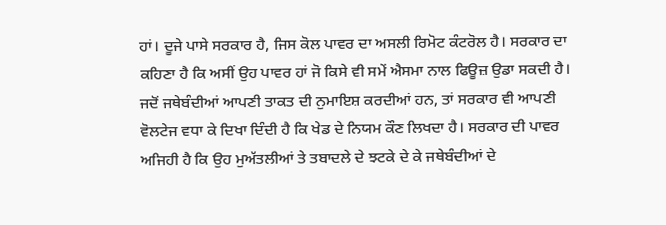ਹਾਂ। ਦੂਜੇ ਪਾਸੇ ਸਰਕਾਰ ਹੈ, ਜਿਸ ਕੋਲ ਪਾਵਰ ਦਾ ਅਸਲੀ ਰਿਮੋਟ ਕੰਟਰੋਲ ਹੈ। ਸਰਕਾਰ ਦਾ ਕਹਿਣਾ ਹੈ ਕਿ ਅਸੀਂ ਉਹ ਪਾਵਰ ਹਾਂ ਜੋ ਕਿਸੇ ਵੀ ਸਮੇਂ ਐਸਮਾ ਨਾਲ ਫਿਊਜ਼ ਉਡਾ ਸਕਦੀ ਹੈ। ਜਦੋਂ ਜਥੇਬੰਦੀਆਂ ਆਪਣੀ ਤਾਕਤ ਦੀ ਨੁਮਾਇਸ਼ ਕਰਦੀਆਂ ਹਨ, ਤਾਂ ਸਰਕਾਰ ਵੀ ਆਪਣੀ ਵੋਲਟੇਜ ਵਧਾ ਕੇ ਦਿਖਾ ਦਿੰਦੀ ਹੈ ਕਿ ਖੇਡ ਦੇ ਨਿਯਮ ਕੌਣ ਲਿਖਦਾ ਹੈ। ਸਰਕਾਰ ਦੀ ਪਾਵਰ ਅਜਿਹੀ ਹੈ ਕਿ ਉਹ ਮੁਅੱਤਲੀਆਂ ਤੇ ਤਬਾਦਲੇ ਦੇ ਝਟਕੇ ਦੇ ਕੇ ਜਥੇਬੰਦੀਆਂ ਦੇ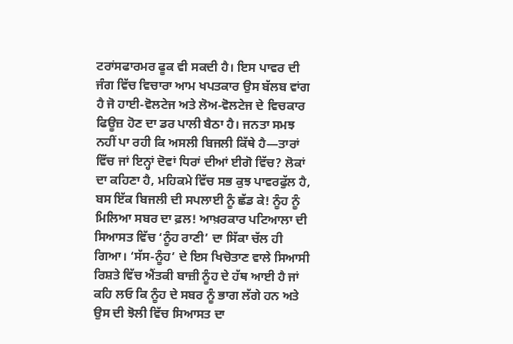ਟਰਾਂਸਫਾਰਮਰ ਫੂਕ ਵੀ ਸਕਦੀ ਹੈ। ਇਸ ਪਾਵਰ ਦੀ ਜੰਗ ਵਿੱਚ ਵਿਚਾਰਾ ਆਮ ਖਪਤਕਾਰ ਉਸ ਬੱਲਬ ਵਾਂਗ ਹੈ ਜੋ ਹਾਈ-ਵੋਲਟੇਜ ਅਤੇ ਲੋਅ-ਵੋਲਟੇਜ ਦੇ ਵਿਚਕਾਰ ਫਿਊਜ਼ ਹੋਣ ਦਾ ਡਰ ਪਾਲੀ ਬੈਠਾ ਹੈ। ਜਨਤਾ ਸਮਝ ਨਹੀਂ ਪਾ ਰਹੀ ਕਿ ਅਸਲੀ ਬਿਜਲੀ ਕਿੱਥੇ ਹੈ—ਤਾਰਾਂ ਵਿੱਚ ਜਾਂ ਇਨ੍ਹਾਂ ਦੋਵਾਂ ਧਿਰਾਂ ਦੀਆਂ ਈਗੋ ਵਿੱਚ? ਲੋਕਾਂ ਦਾ ਕਹਿਣਾ ਹੈ, ਮਹਿਕਮੇ ਵਿੱਚ ਸਭ ਕੁਝ ਪਾਵਰਫੁੱਲ ਹੈ, ਬਸ ਇੱਕ ਬਿਜਲੀ ਦੀ ਸਪਲਾਈ ਨੂੰ ਛੱਡ ਕੇ! ਨੂੰਹ ਨੂੰ ਮਿਲਿਆ ਸਬਰ ਦਾ ਫ਼ਲ! ਆਖ਼ਰਕਾਰ ਪਟਿਆਲਾ ਦੀ ਸਿਆਸਤ ਵਿੱਚ ‘ਨੂੰਹ ਰਾਣੀ’ ਦਾ ਸਿੱਕਾ ਚੱਲ ਹੀ ਗਿਆ। ‘ਸੱਸ-ਨੂੰਹ’ ਦੇ ਇਸ ਖਿਚੋਤਾਣ ਵਾਲੇ ਸਿਆਸੀ ਰਿਸ਼ਤੇ ਵਿੱਚ ਐਂਤਕੀ ਬਾਜ਼ੀ ਨੂੰਹ ਦੇ ਹੱਥ ਆਈ ਹੈ ਜਾਂ ਕਹਿ ਲਓ ਕਿ ਨੂੰਹ ਦੇ ਸਬਰ ਨੂੰ ਭਾਗ ਲੱਗੇ ਹਨ ਅਤੇ ਉਸ ਦੀ ਝੋਲੀ ਵਿੱਚ ਸਿਆਸਤ ਦਾ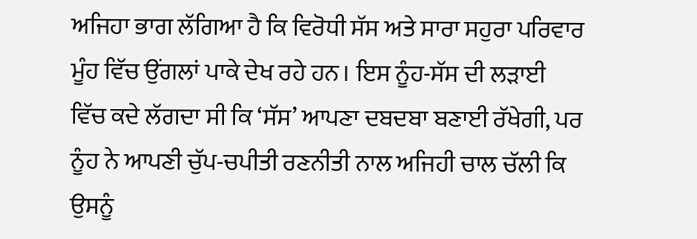ਅਜਿਹਾ ਭਾਗ ਲੱਗਿਆ ਹੈ ਕਿ ਵਿਰੋਧੀ ਸੱਸ ਅਤੇ ਸਾਰਾ ਸਹੁਰਾ ਪਰਿਵਾਰ ਮੂੰਹ ਵਿੱਚ ਉਂਗਲਾਂ ਪਾਕੇ ਦੇਖ ਰਹੇ ਹਨ। ਇਸ ਨੂੰਹ-ਸੱਸ ਦੀ ਲੜਾਈ ਵਿੱਚ ਕਦੇ ਲੱਗਦਾ ਸੀ ਕਿ ‘ਸੱਸ’ ਆਪਣਾ ਦਬਦਬਾ ਬਣਾਈ ਰੱਖੇਗੀ, ਪਰ ਨੂੰਹ ਨੇ ਆਪਣੀ ਚੁੱਪ-ਚਪੀਤੀ ਰਣਨੀਤੀ ਨਾਲ ਅਜਿਹੀ ਚਾਲ ਚੱਲੀ ਕਿ ਉਸਨੂੰ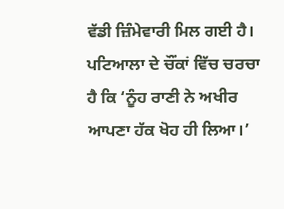ਵੱਡੀ ਜ਼ਿੰਮੇਵਾਰੀ ਮਿਲ ਗਈ ਹੈ। ਪਟਿਆਲਾ ਦੇ ਚੌਂਕਾਂ ਵਿੱਚ ਚਰਚਾ ਹੈ ਕਿ ‘ਨੂੰਹ ਰਾਣੀ ਨੇ ਅਖੀਰ ਆਪਣਾ ਹੱਕ ਖੋਹ ਹੀ ਲਿਆ।’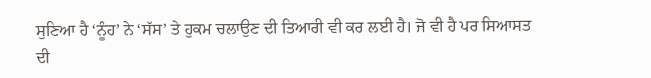ਸੁਣਿਆ ਹੈ ‘ਨੂੰਹ’ ਨੇ ‘ਸੱਸ’ ਤੇ ਹੁਕਮ ਚਲਾਉਣ ਦੀ ਤਿਆਰੀ ਵੀ ਕਰ ਲਈ ਹੈ। ਜੋ ਵੀ ਹੈ ਪਰ ਸਿਆਸਤ ਦੀ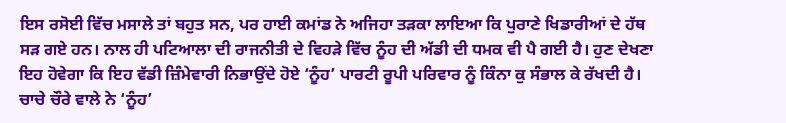ਇਸ ਰਸੋਈ ਵਿੱਚ ਮਸਾਲੇ ਤਾਂ ਬਹੁਤ ਸਨ, ਪਰ ਹਾਈ ਕਮਾਂਡ ਨੇ ਅਜਿਹਾ ਤੜਕਾ ਲਾਇਆ ਕਿ ਪੁਰਾਣੇ ਖਿਡਾਰੀਆਂ ਦੇ ਹੱਥ ਸੜ ਗਏ ਹਨ। ਨਾਲ ਹੀ ਪਟਿਆਲਾ ਦੀ ਰਾਜਨੀਤੀ ਦੇ ਵਿਹੜੇ ਵਿੱਚ ਨੂੰਹ ਦੀ ਅੱਡੀ ਦੀ ਧਮਕ ਵੀ ਪੈ ਗਈ ਹੈ। ਹੁਣ ਦੇਖਣਾ ਇਹ ਹੋਵੇਗਾ ਕਿ ਇਹ ਵੱਡੀ ਜ਼ਿੰਮੇਵਾਰੀ ਨਿਭਾਉਂਦੇ ਹੋਏ ‘ਨੂੰਹ’ ਪਾਰਟੀ ਰੂਪੀ ਪਰਿਵਾਰ ਨੂੰ ਕਿੰਨਾ ਕੁ ਸੰਭਾਲ ਕੇ ਰੱਖਦੀ ਹੈ। ਚਾਚੇ ਚੌਰੇ ਵਾਲੇ ਨੇ ‘ਨੂੰਹ’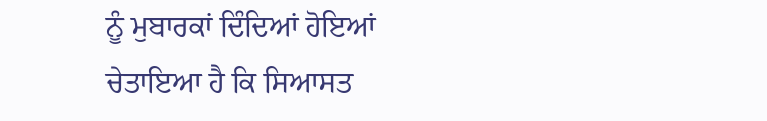ਨੂੰ ਮੁਬਾਰਕਾਂ ਦਿੰਦਿਆਂ ਹੋਇਆਂ ਚੇਤਾਇਆ ਹੈ ਕਿ ਸਿਆਸਤ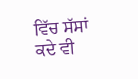ਵਿੱਚ ਸੱਸਾਂ ਕਦੇ ਵੀ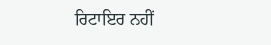ਰਿਟਾਇਰ ਨਹੀਂ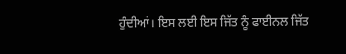ਹੁੰਦੀਆਂ। ਇਸ ਲਈ ਇਸ ਜਿੱਤ ਨੂੰ ਫਾਈਨਲ ਜਿੱਤ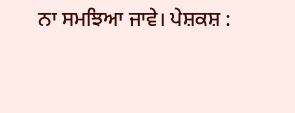ਨਾ ਸਮਝਿਆ ਜਾਵੇ। ਪੇਸ਼ਕਸ਼ :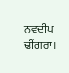ਨਵਦੀਪ ਢੀਂਗਰਾ।